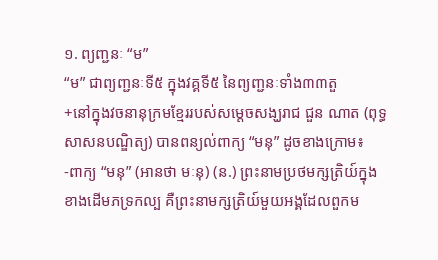១. ព្យញ្ជនៈ “ម”
“ម” ជាព្យញ្ជនៈទី៥ ក្នុងវគ្គទី៥ នៃព្យញ្ជនៈទាំង៣៣តួ
+នៅក្នុងវចនានុក្រមខ្មែររបស់សម្តេចសង្ឃរាជ ជួន ណាត (ពុទ្ធសាសនបណ្ឌិត្យ) បានពន្យល់ពាក្យ “មនុ” ដូចខាងក្រោម៖
-ពាក្យ “មនុ” (អានថា មៈនុ) (ន.) ព្រះនាមប្រថមក្សត្រិយ៍ក្នុងខាងដើមភទ្រកល្ប គឺព្រះនាមក្សត្រិយ៍មួយអង្គដែលពួកម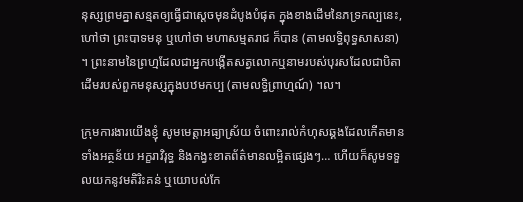នុស្សព្រមគ្នាសន្មតឲ្យធ្វើជាស្ដេចមុនដំបូងបំផុត ក្នុងខាងដើមនៃភទ្រកល្បនេះ, ហៅថា ព្រះបាទមនុ ឬហៅថា មហាសម្មតរាជ ក៏បាន (តាមលទ្ធិពុទ្ធសាសនា) ។ ព្រះនាមនៃព្រហ្មដែលជាអ្នកបង្កើតសត្វលោកឬនាមរបស់បុរសដែលជាបិតាដើមរបស់ពួកមនុស្សក្នុងបឋមកប្ប (តាមលទ្ធិព្រាហ្មណ៍) ។ល។

ក្រុមការងារយើងខ្ញុំ សូមមេត្តាអធ្យាស្រ័យ ចំពោះរាល់កំហុសឆ្គងដែលកើតមាន ទាំងអត្ថន័យ អក្ខរាវិរុទ្ធ និងកង្វះខាតព័ត៌មានលម្អិតផ្សេងៗ… ហើយក៏សូមទទួលយកនូវមតិរិះគន់ ឬយោបល់កែ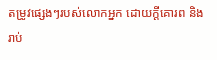តម្រូវផ្សេងៗរបស់លោកអ្នក ដោយក្តីគោរព និងរាប់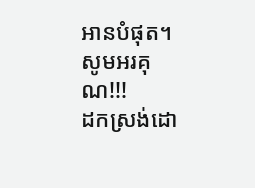អានបំផុត។
សូមអរគុណ!!!
ដកស្រង់ដោ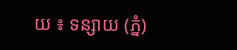យ ៖ ទន្សាយ (ភ្នំ)